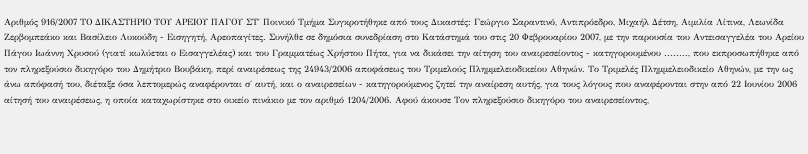Αριθμός 916/2007 ΤΟ ΔΙΚΑΣΤΗΡΙΟ ΤΟΥ ΑΡΕΙΟΥ ΠΑΓΟΥ ΣΤ΄ Ποινικό Τμήμα Συγκροτήθηκε από τους Δικαστές: Γεώργιο Σαραντινό, Αντιπρόεδρο, Μιχαήλ Δέτση, Αιμιλία Λίτινα, Λεωνίδα Ζερβομπεάκο και Βασίλειο Λυκούδη - Εισηγητή, Αρεοπαγίτες. Συνήλθε σε δημόσια συνεδρίαση στο Κατάστημά του στις 20 Φεβρουαρίου 2007, με την παρουσία του Αντεισαγγελέα του Αρείου Πάγου Ιωάννη Χρυσού (γιατί κωλύεται ο Εισαγγελέας) και του Γραμματέως Χρήστου Πήτα, για να δικάσει την αίτηση του αναιρεσείοντος - κατηγορουμένου ........, που εκπροσωπήθηκε από τον πληρεξούσιο δικηγόρο του Δημήτριο Βουβάκη, περί αναιρέσεως της 24943/2006 αποφάσεως του Τριμελούς Πλημμελειοδικείου Αθηνών. Το Τριμελές Πλημμελειοδικείο Αθηνών, με την ως άνω απόφασή του, διέταξε όσα λεπτομερώς αναφέρονται σ΄ αυτή, και ο αναιρεσείων - κατηγορούμενος ζητεί την αναίρεση αυτής, για τους λόγους που αναφέρονται στην από 22 Ιουνίου 2006 αίτησή του αναιρέσεως, η οποία καταχωρίστηκε στο οικείο πινάκιο με τον αριθμό 1204/2006. Αφού άκουσε Τον πληρεξούσιο δικηγόρο του αναιρεσείοντος,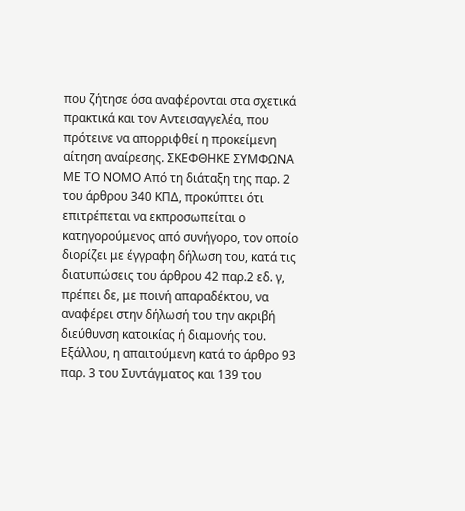που ζήτησε όσα αναφέρονται στα σχετικά πρακτικά και τον Αντεισαγγελέα, που πρότεινε να απορριφθεί η προκείμενη αίτηση αναίρεσης. ΣΚΕΦΘΗΚΕ ΣΥΜΦΩΝΑ ΜΕ ΤΟ ΝΟΜΟ Από τη διάταξη της παρ. 2 του άρθρου 340 ΚΠΔ, προκύπτει ότι επιτρέπεται να εκπροσωπείται ο κατηγορούμενος από συνήγορο, τον οποίο διορίζει με έγγραφη δήλωση του, κατά τις διατυπώσεις του άρθρου 42 παρ.2 εδ. γ, πρέπει δε, με ποινή απαραδέκτου, να αναφέρει στην δήλωσή του την ακριβή διεύθυνση κατοικίας ή διαμονής του. Εξάλλου, η απαιτούμενη κατά το άρθρο 93 παρ. 3 του Συντάγματος και 139 του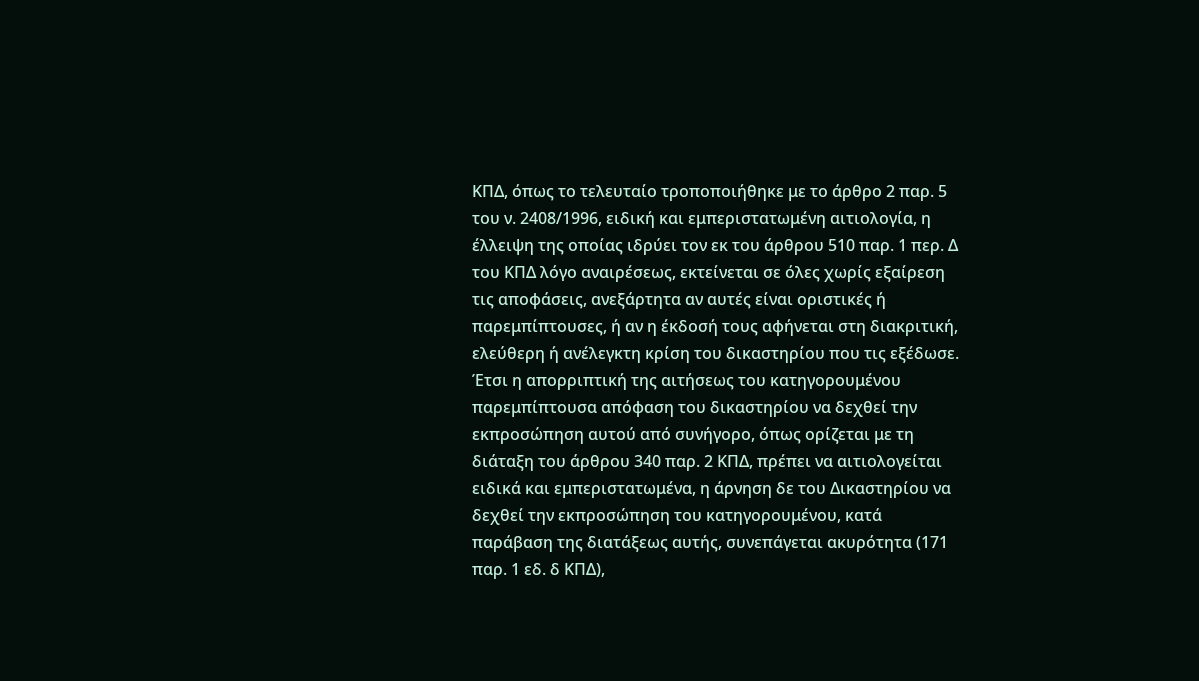ΚΠΔ, όπως το τελευταίο τροποποιήθηκε με το άρθρο 2 παρ. 5 του ν. 2408/1996, ειδική και εμπεριστατωμένη αιτιολογία, η έλλειψη της οποίας ιδρύει τον εκ του άρθρου 510 παρ. 1 περ. Δ του ΚΠΔ λόγο αναιρέσεως, εκτείνεται σε όλες χωρίς εξαίρεση τις αποφάσεις, ανεξάρτητα αν αυτές είναι οριστικές ή παρεμπίπτουσες, ή αν η έκδοσή τους αφήνεται στη διακριτική, ελεύθερη ή ανέλεγκτη κρίση του δικαστηρίου που τις εξέδωσε. Έτσι η απορριπτική της αιτήσεως του κατηγορουμένου παρεμπίπτουσα απόφαση του δικαστηρίου να δεχθεί την εκπροσώπηση αυτού από συνήγορο, όπως ορίζεται με τη διάταξη του άρθρου 340 παρ. 2 ΚΠΔ, πρέπει να αιτιολογείται ειδικά και εμπεριστατωμένα, η άρνηση δε του Δικαστηρίου να δεχθεί την εκπροσώπηση του κατηγορουμένου, κατά παράβαση της διατάξεως αυτής, συνεπάγεται ακυρότητα (171 παρ. 1 εδ. δ ΚΠΔ),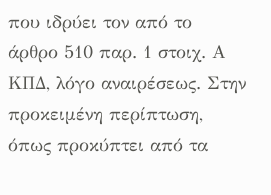που ιδρύει τον από το άρθρο 510 παρ. 1 στοιχ. Α ΚΠΔ, λόγο αναιρέσεως. Στην προκειμένη περίπτωση, όπως προκύπτει από τα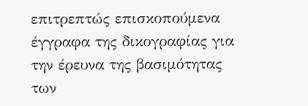επιτρεπτώς επισκοπούμενα έγγραφα της δικογραφίας για την έρευνα της βασιμότητας των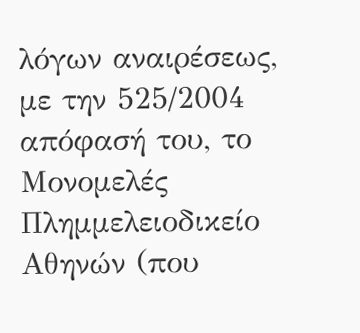λόγων αναιρέσεως, με την 525/2004 απόφασή του, το Μονομελές Πλημμελειοδικείο Αθηνών (που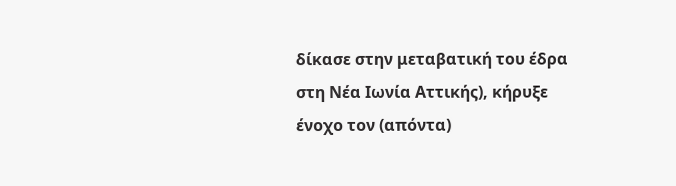δίκασε στην μεταβατική του έδρα στη Νέα Ιωνία Αττικής), κήρυξε ένοχο τον (απόντα)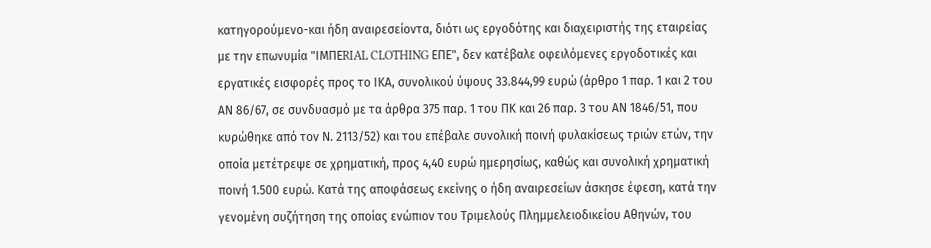κατηγορούμενο-και ήδη αναιρεσείοντα, διότι ως εργοδότης και διαχειριστής της εταιρείας με την επωνυμία "ΙΜΠΕRIAL CLOTHING ΕΠΕ", δεν κατέβαλε οφειλόμενες εργοδοτικές και εργατικές εισφορές προς το ΙΚΑ, συνολικού ύψους 33.844,99 ευρώ (άρθρο 1 παρ. 1 και 2 του ΑΝ 86/67, σε συνδυασμό με τα άρθρα 375 παρ. 1 του ΠΚ και 26 παρ. 3 του ΑΝ 1846/51, που κυρώθηκε από τον Ν. 2113/52) και του επέβαλε συνολική ποινή φυλακίσεως τριών ετών, την οποία μετέτρεψε σε χρηματική, προς 4,40 ευρώ ημερησίως, καθώς και συνολική χρηματική ποινή 1.500 ευρώ. Κατά της αποφάσεως εκείνης ο ήδη αναιρεσείων άσκησε έφεση, κατά την γενομένη συζήτηση της οποίας ενώπιον του Τριμελούς Πλημμελειοδικείου Αθηνών, του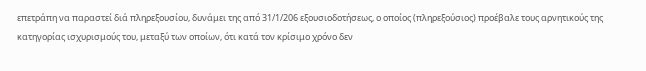επετράπη να παραστεί διά πληρεξουσίου, δυνάμει της από 31/1/206 εξουσιοδοτήσεως, ο οποίος (πληρεξούσιος) προέβαλε τους αρνητικούς της κατηγορίας ισχυρισμούς του, μεταξύ των οποίων, ότι κατά τον κρίσιμο χρόνο δεν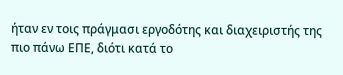ήταν εν τοις πράγμασι εργοδότης και διαχειριστής της πιο πάνω ΕΠΕ, διότι κατά το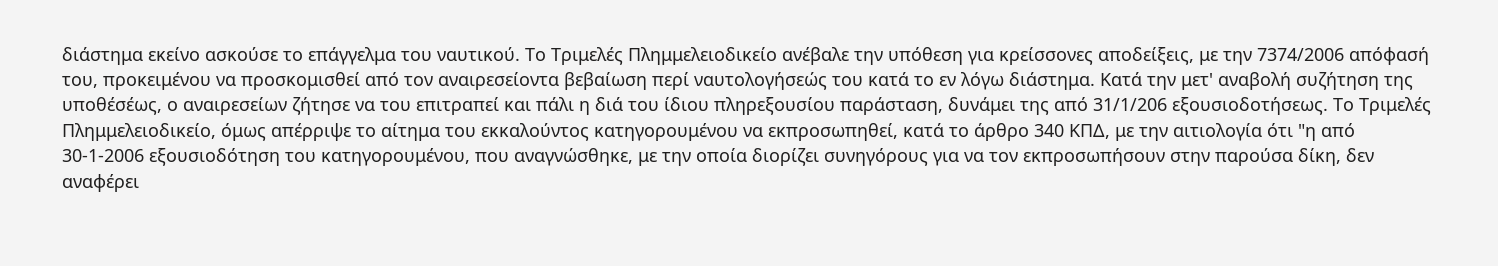διάστημα εκείνο ασκούσε το επάγγελμα του ναυτικού. Το Τριμελές Πλημμελειοδικείο ανέβαλε την υπόθεση για κρείσσονες αποδείξεις, με την 7374/2006 απόφασή του, προκειμένου να προσκομισθεί από τον αναιρεσείοντα βεβαίωση περί ναυτολογήσεώς του κατά το εν λόγω διάστημα. Κατά την μετ' αναβολή συζήτηση της υποθέσέως, ο αναιρεσείων ζήτησε να του επιτραπεί και πάλι η διά του ίδιου πληρεξουσίου παράσταση, δυνάμει της από 31/1/206 εξουσιοδοτήσεως. Το Τριμελές Πλημμελειοδικείο, όμως απέρριψε το αίτημα του εκκαλούντος κατηγορουμένου να εκπροσωπηθεί, κατά το άρθρο 340 ΚΠΔ, με την αιτιολογία ότι "η από 30-1-2006 εξουσιοδότηση του κατηγορουμένου, που αναγνώσθηκε, με την οποία διορίζει συνηγόρους για να τον εκπροσωπήσουν στην παρούσα δίκη, δεν αναφέρει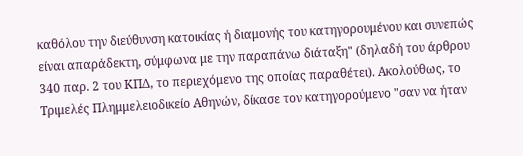καθόλου την διεύθυνση κατοικίας ή διαμονής του κατηγορουμένου και συνεπώς είναι απαράδεκτη, σύμφωνα με την παραπάνω διάταξη" (δηλαδή του άρθρου 340 παρ. 2 του ΚΠΔ, το περιεχόμενο της οποίας παραθέτει). Ακολούθως, το Τριμελές Πλημμελειοδικείο Αθηνών, δίκασε τον κατηγορούμενο "σαν να ήταν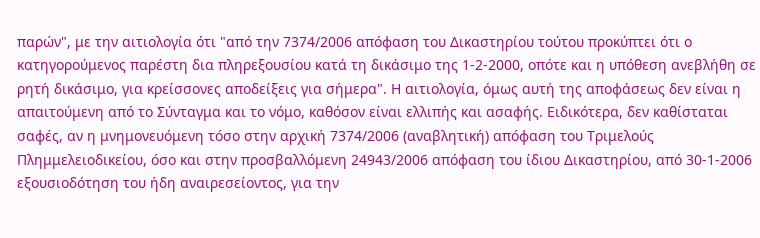παρών", με την αιτιολογία ότι "από την 7374/2006 απόφαση του Δικαστηρίου τούτου προκύπτει ότι ο κατηγορούμενος παρέστη δια πληρεξουσίου κατά τη δικάσιμο της 1-2-2000, οπότε και η υπόθεση ανεβλήθη σε ρητή δικάσιμο, για κρείσσονες αποδείξεις για σήμερα". Η αιτιολογία, όμως αυτή της αποφάσεως δεν είναι η απαιτούμενη από το Σύνταγμα και το νόμο, καθόσον είναι ελλιπής και ασαφής. Ειδικότερα, δεν καθίσταται σαφές, αν η μνημονευόμενη τόσο στην αρχική 7374/2006 (αναβλητική) απόφαση του Τριμελούς Πλημμελειοδικείου, όσο και στην προσβαλλόμενη 24943/2006 απόφαση του ίδιου Δικαστηρίου, από 30-1-2006 εξουσιοδότηση του ήδη αναιρεσείοντος, για την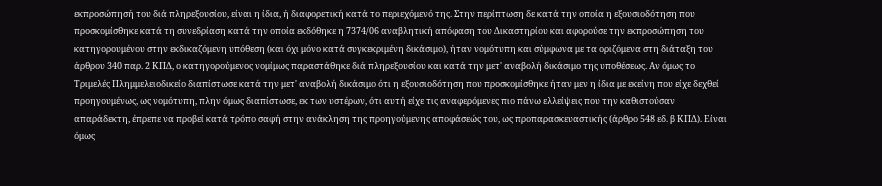εκπροσώπησή του διά πληρεξουσίου, είναι η ίδια, ή διαφορετική κατά το περιεχόμενό της. Στην περίπτωση δε κατά την οποία η εξουσιοδότηση που προσκομίσθηκε κατά τη συνεδρίαση κατά την οποία εκδόθηκε η 7374/06 αναβλητική απόφαση του Δικαστηρίου και αφορούσε την εκπροσώπηση του κατηγορουμένου στην εκδικαζόμενη υπόθεση (και όχι μόνο κατά συγκεκριμένη δικάσιμο), ήταν νομότυπη και σύμφωνα με τα οριζόμενα στη διάταξη του άρθρου 340 παρ. 2 ΚΠΔ, ο κατηγορούμενος νομίμως παραστάθηκε διά πληρεξουσίου και κατά την μετ' αναβολή δικάσιμο της υποθέσεως. Αν όμως το Τριμελές Πλημμελειοδικείο διαπίστωσε κατά την μετ' αναβολή δικάσιμο ότι η εξουσιοδότηση που προσκομίσθηκε ήταν μεν η ίδια με εκείνη που είχε δεχθεί προηγουμένως, ως νομότυπη, πλην όμως διαπίστωσε, εκ των υστέρων, ότι αυτή είχε τις αναφερόμενες πιο πάνω ελλείψεις που την καθιστούσαν απαράδεκτη, έπρεπε να προβεί κατά τρόπο σαφή στην ανάκληση της προηγούμενης αποφάσεώς του, ως προπαρασκευαστικής (άρθρο 548 εδ. β ΚΠΔ). Είναι όμως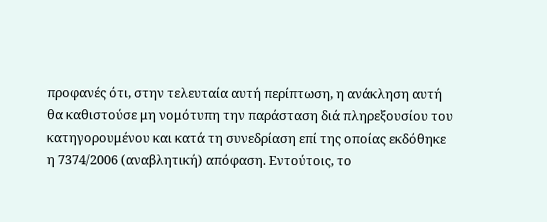προφανές ότι, στην τελευταία αυτή περίπτωση, η ανάκληση αυτή θα καθιστούσε μη νομότυπη την παράσταση διά πληρεξουσίου του κατηγορουμένου και κατά τη συνεδρίαση επί της οποίας εκδόθηκε η 7374/2006 (αναβλητική) απόφαση. Εντούτοις, το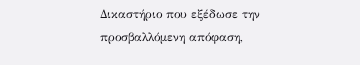Δικαστήριο που εξέδωσε την προσβαλλόμενη απόφαση,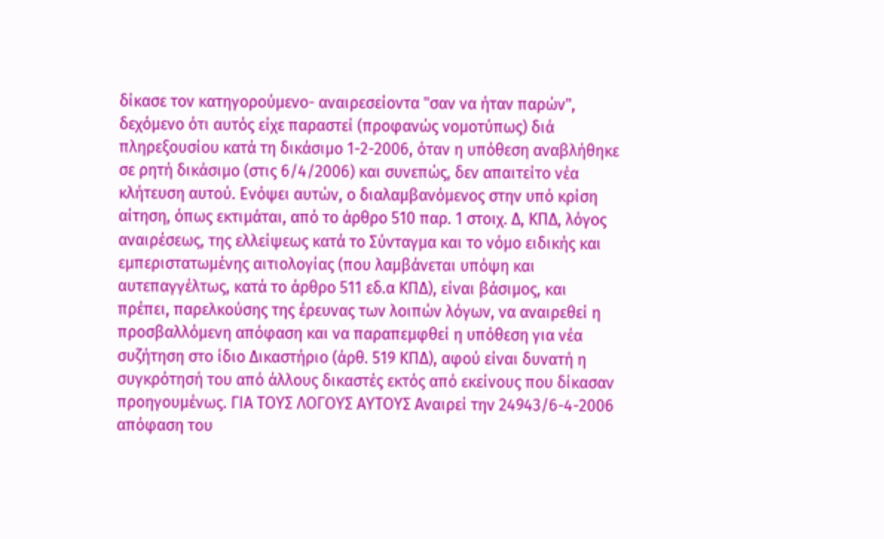δίκασε τον κατηγορούμενο- αναιρεσείοντα "σαν να ήταν παρών", δεχόμενο ότι αυτός είχε παραστεί (προφανώς νομοτύπως) διά πληρεξουσίου κατά τη δικάσιμο 1-2-2006, όταν η υπόθεση αναβλήθηκε σε ρητή δικάσιμο (στις 6/4/2006) και συνεπώς, δεν απαιτείτο νέα κλήτευση αυτού. Ενόψει αυτών, ο διαλαμβανόμενος στην υπό κρίση αίτηση, όπως εκτιμάται, από το άρθρο 510 παρ. 1 στοιχ. Δ, ΚΠΔ, λόγος αναιρέσεως, της ελλείψεως κατά το Σύνταγμα και το νόμο ειδικής και εμπεριστατωμένης αιτιολογίας (που λαμβάνεται υπόψη και αυτεπαγγέλτως, κατά το άρθρο 511 εδ.α ΚΠΔ), είναι βάσιμος, και πρέπει, παρελκούσης της έρευνας των λοιπών λόγων, να αναιρεθεί η προσβαλλόμενη απόφαση και να παραπεμφθεί η υπόθεση για νέα συζήτηση στο ίδιο Δικαστήριο (άρθ. 519 ΚΠΔ), αφού είναι δυνατή η συγκρότησή του από άλλους δικαστές εκτός από εκείνους που δίκασαν προηγουμένως. ΓΙΑ ΤΟΥΣ ΛΟΓΟΥΣ ΑΥΤΟΥΣ Αναιρεί την 24943/6-4-2006 απόφαση του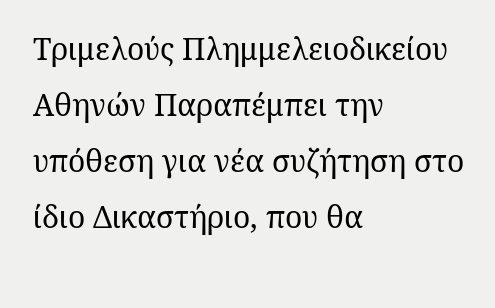Τριμελούς Πλημμελειοδικείου Αθηνών Παραπέμπει την υπόθεση για νέα συζήτηση στο ίδιο Δικαστήριο, που θα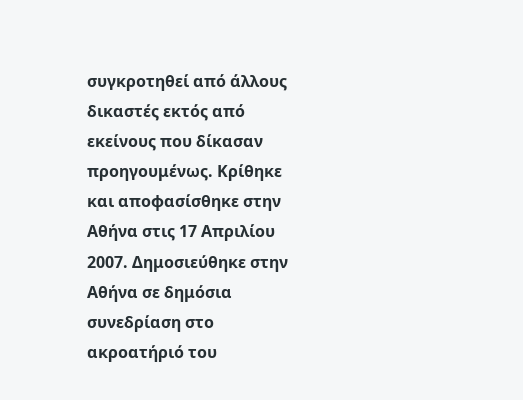συγκροτηθεί από άλλους δικαστές εκτός από εκείνους που δίκασαν προηγουμένως. Κρίθηκε και αποφασίσθηκε στην Αθήνα στις 17 Απριλίου 2007. Δημοσιεύθηκε στην Αθήνα σε δημόσια συνεδρίαση στο ακροατήριό του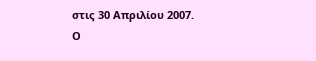στις 30 Απριλίου 2007. Ο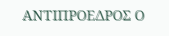ΑΝΤΙΠΡΟΕΔΡΟΣ Ο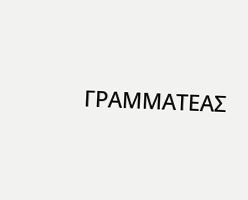ΓΡΑΜΜΑΤΕΑΣ